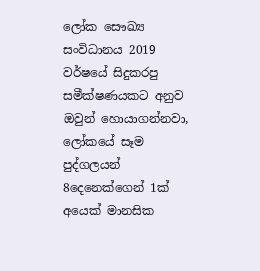ලෝක සෞඛ්‍ය සංවිධානය 2019 වර්ෂයේ සිදුකරපු සමීක්ෂණයකට අනුව ඔවුන් හොයාගන්නවා, ලෝකයේ සෑම පුද්ගලයන් 8දෙනෙක්ගෙන් 1ක් අයෙක් මානසික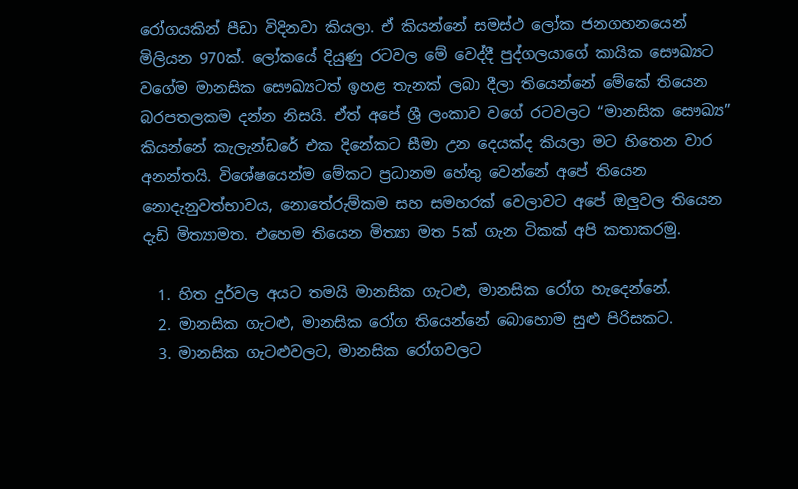රෝගයකින් පීඩා විදිනවා කියලා. ඒ කියන්නේ සමස්ථ ලෝක ජනගහනයෙන් මිලියන 970ක්. ලෝකයේ දියුණු රටවල මේ වෙද්දී පුද්ගලයාගේ කායික සෞඛ්‍යට වගේම මානසික සෞඛ්‍යටත් ඉහළ තැනක් ලබා දීලා තියෙන්නේ මේකේ තියෙන බරපතලකම දන්න නිසයි. ඒත් අපේ ශ්‍රී ලංකාව වගේ රටවලට “මානසික සෞඛ්‍ය” කියන්නේ කැලැන්ඩරේ එක දිනේකට සීමා උන දෙයක්ද කියලා මට හිතෙන වාර අනන්තයි. විශේෂයෙන්ම මේකට ප්‍රධානම හේතු වෙන්නේ අපේ තියෙන නොදැනුවත්භාවය, නොතේරුම්කම සහ සමහරක් වෙලාවට අපේ ඔලුවල තියෙන දැඩි මිත්‍යාමත. එහෙම තියෙන මිත්‍යා මත 5ක් ගැන ටිකක් අපි කතාකරමු.

  1. හිත දුර්වල අයට තමයි මානසික ගැටළු, මානසික රෝග හැදෙන්නේ.
  2. මානසික ගැටළු, මානසික රෝග තියෙන්නේ බොහොම සුළු පිරිසකට.
  3. මානසික ගැටළුවලට, මානසික රෝගවලට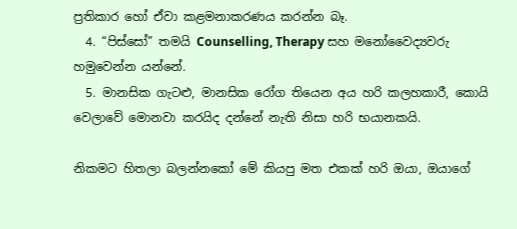ප්‍රතිකාර හෝ ඒවා කළමනාකරණය කරන්න බෑ.
  4. “පිස්සෝ” තමයි Counselling, Therapy සහ මනෝවෛද්‍යවරු හමුවෙන්න යන්නේ.
  5. මානසික ගැටළු, මානසික රෝග තියෙන අය හරි කලහකාරී, කොයි වෙලාවේ මොනවා කරයිද දන්නේ නැති නිසා හරි භයානකයි.

නිකමට හිතලා බලන්නකෝ මේ කියපු මත එකක් හරි ඔයා, ඔයාගේ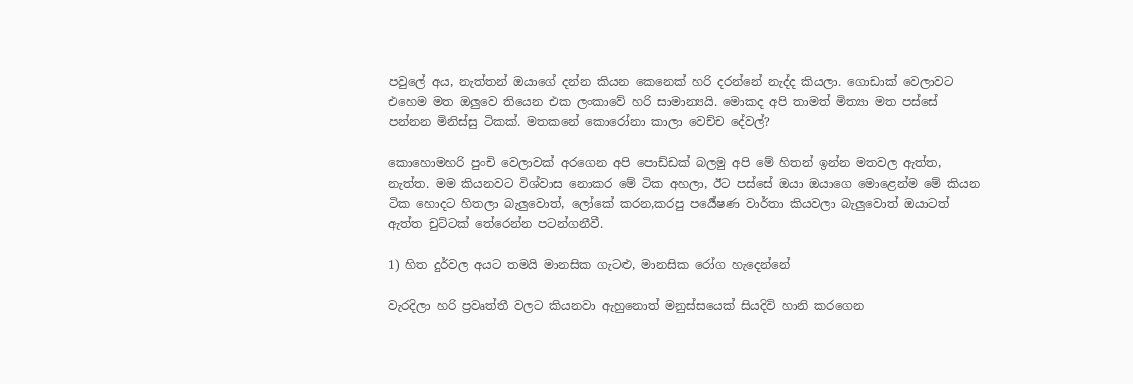පවුලේ අය, නැත්තන් ඔයාගේ දන්න කියන කෙනෙක් හරි දරන්නේ නැද්ද කියලා. ගොඩාක් වෙලාවට එහෙම මත ඔලුවෙ තියෙන එක ලංකාවේ හරි සාමාන්‍යයි. මොකද අපි තාමත් මිත්‍යා මත පස්සේ පන්නන මිනිස්සු ටිකක්. මතකනේ කොරෝනා කාලා වෙච්ච දේවල්?

කොහොමහරි පුංචි වෙලාවක් අරගෙන අපි පොඩ්ඩක් බලමු අපි මේ හිතන් ඉන්න මතවල ඇත්ත, නැත්ත. මම කියනවට විශ්වාස නොකර මේ ටික අහලා, ඊට පස්සේ ඔයා ඔයාගෙ මොළෙන්ම මේ කියන ටික හොදට හිතලා බැලුවොත්, ලෝකේ කරන,කරපු පර්‍යේෂණ වාර්තා කියවලා බැලුවොත් ඔයාටත් ඇත්ත චුට්ටක් තේරෙන්න පටන්ගනීවී.

1) හිත දුර්වල අයට තමයි මානසික ගැටළු, මානසික රෝග හැදෙන්නේ

වැරදිලා හරි ප්‍රවෘත්තී වලට කියනවා ඇහුනොත් මනුස්සයෙක් සියදිවි හානි කරගෙන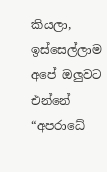කියලා, ඉස්සෙල්ලාම අපේ ඔලුවට එන්නේ “අපරාධේ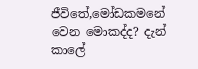ජීවිතේ,මෝඩකමනේ වෙන මොකද්ද? දැන් කාලේ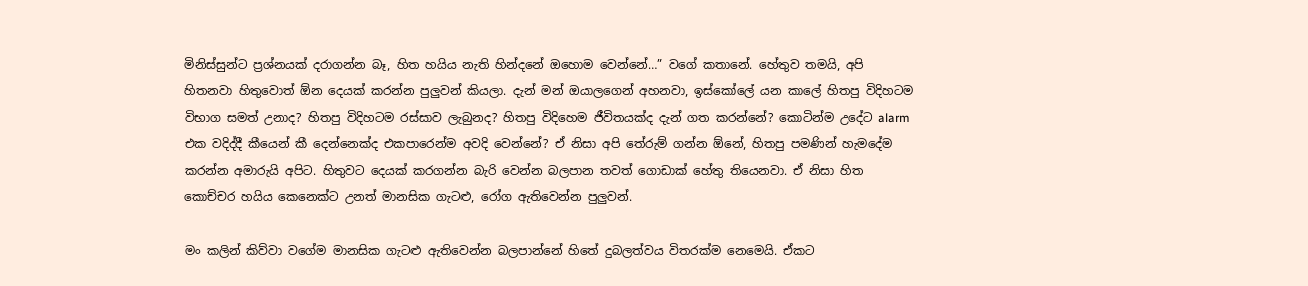මිනිස්සුන්ට ප්‍රශ්නයක් දරාගන්න බෑ, හිත හයිය නැති හින්දනේ ඔහොම වෙන්නේ…” වගේ කතානේ. හේතුව තමයි, අපි හිතනවා හිතුවොත් ඕන දෙයක් කරන්න පුලුවන් කියලා. දැන් මන් ඔයාලගෙන් අහනවා, ඉස්කෝලේ යන කාලේ හිතපු විදිහටම විභාග සමත් උනාද? හිතපු විදිහටම රස්සාව ලැබුනද? හිතපු විදිහෙම ජීවිතයක්ද දැන් ගත කරන්නේ? කොටින්ම උදේට alarm එක වදිද්දී කීයෙන් කී දෙන්නෙක්ද එකපාරෙන්ම අවදි වෙන්නේ? ඒ නිසා අපි තේරුම් ගන්න ඕනේ, හිතපු පමණින් හැමදේම කරන්න අමාරුයි අපිට. හිතුවට දෙයක් කරගන්න බැරි වෙන්න බලපාන තවත් ගොඩාක් හේතු තියෙනවා. ඒ නිසා හිත කොච්චර හයිය කෙනෙක්ට උනත් මානසික ගැටළු, රෝග ඇතිවෙන්න පුලුවන්.

මං කලින් කිව්වා වගේම මානසික ගැටළු ඇතිවෙන්න බලපාන්නේ හිතේ දුබලත්වය විතරක්ම නෙමෙයි. ඒකට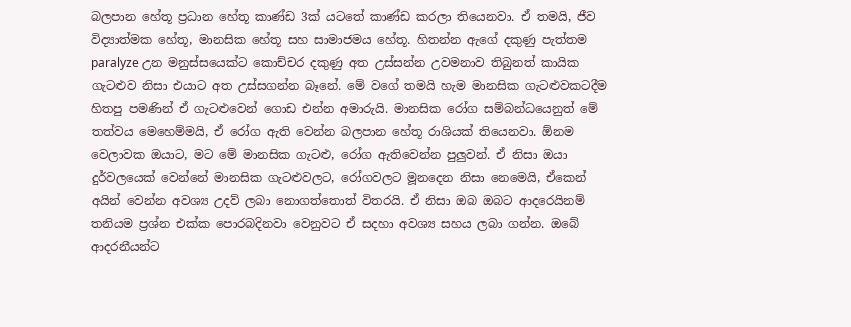බලපාන හේතූ ප්‍රධාන හේතූ කාණ්ඩ 3ක් යටතේ කාණ්ඩ කරලා තියෙනවා. ඒ තමයි, ජීව විද්‍යාත්මක හේතූ, මානසික හේතූ සහ සාමාජමය හේතූ. හිතන්න ඇගේ දකුණු පැත්තම paralyze උන මනුස්සයෙක්ට කොච්චර දකුණු අත උස්සන්න උවමනාව තිබුනත් කායික ගැටළුව නිසා එයාට අත උස්සගන්න බෑනේ. මේ වගේ තමයි හැම මානසික ගැටළුවකටදීම හිතපු පමණින් ඒ ගැටළුවෙන් ගොඩ එන්න අමාරුයි. මානසික රෝග සම්බන්ධයෙනුත් මේ තත්වය මෙහෙම්මයි, ඒ රෝග ඇති වෙන්න බලපාන හේතූ රාශියක් තියෙනවා. ඕනම වෙලාවක ඔයාට, මට මේ මානසික ගැටළු, රෝග ඇතිවෙන්න පුලුවන්. ඒ නිසා ඔයා දුර්වලයෙක් වෙන්නේ මානසික ගැටළුවලට, රෝගවලට මූනදෙන නිසා නෙමෙයි, ඒකෙන් අයින් වෙන්න අවශ්‍ය උදව් ලබා නොගත්තොත් විතරයි. ඒ නිසා ඔබ ඔබට ආදරෙයිනම් තනියම ප්‍රශ්න එක්ක පොරබදිනවා වෙනුවට ඒ සදහා අවශ්‍ය සහය ලබා ගන්න. ඔබේ ආදරනීයන්ට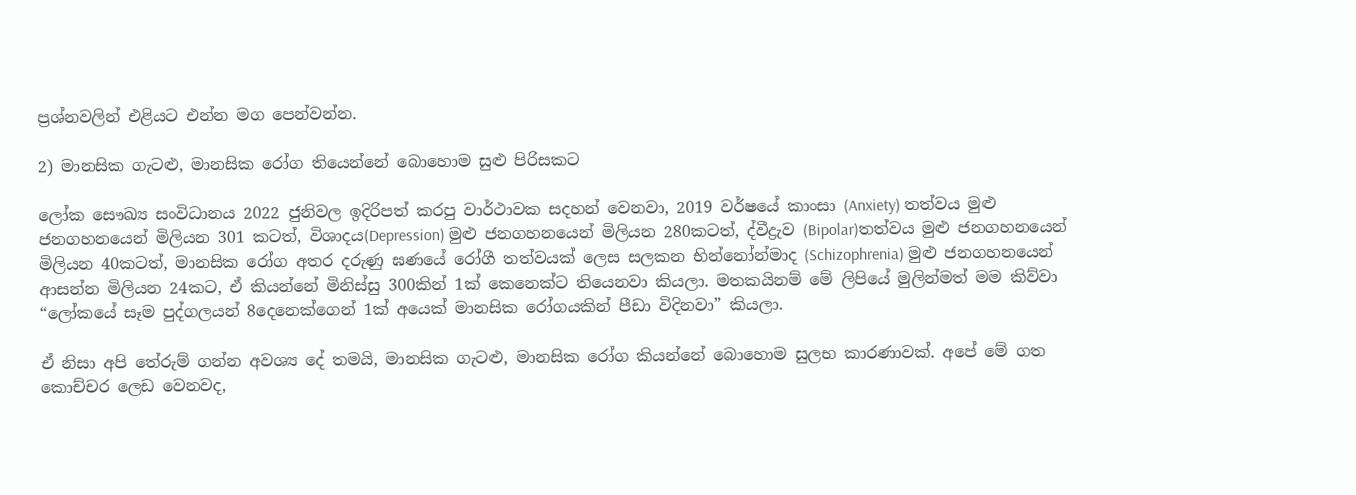ප්‍රශ්නවලින් එළියට එන්න මග පෙන්වන්න.

2) මානසික ගැටළු, මානසික රෝග තියෙන්නේ බොහොම සුළු පිරිසකට

ලෝක සෞඛ්‍ය සංවිධානය 2022 ජුනිවල ඉදිරිපත් කරපු වාර්ථාවක සදහන් වෙනවා, 2019 වර්ෂයේ කාංසා (Anxiety) තත්වය මුළු ජනගහනයෙන් මිලියන 301 කටත්, විශාදය(Depression) මුළු ජනගහනයෙන් මිලියන 280කටත්, ද්වීද්‍රැව (Bipolar)තත්වය මුළු ජනගහනයෙන් මිලියන 40කටත්, මානසික රෝග අතර දරුණු ඝණයේ රෝගී තත්වයක් ලෙස සලකන භින්නෝන්මාද (Schizophrenia) මුළු ජනගහනයෙන් ආසන්න මිලියන 24කට, ඒ කියන්නේ මිනිස්සු 300කින් 1ක් කෙනෙක්ට තියෙනවා කියලා. මතකයිනම් මේ ලිපියේ මුලින්මත් මම කිව්වා “ලෝකයේ සෑම පුද්ගලයන් 8දෙනෙක්ගෙන් 1ක් අයෙක් මානසික රෝගයකින් පීඩා විදිනවා” කියලා.

ඒ නිසා අපි තේරුම් ගන්න අවශ්‍ය දේ තමයි, මානසික ගැටළු, මානසික රෝග කියන්නේ බොහොම සුලභ කාරණාවක්. අපේ මේ ගත කොච්චර ලෙඩ වෙනවද,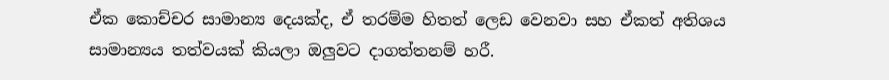ඒක කොච්චර සාමාන්‍ය දෙයක්ද, ඒ තරම්ම හිතත් ලෙඩ වෙනවා සහ ඒකත් අතිශය සාමාන්‍යය තත්වයක් කියලා ඔලුවට දාගත්තනම් හරී.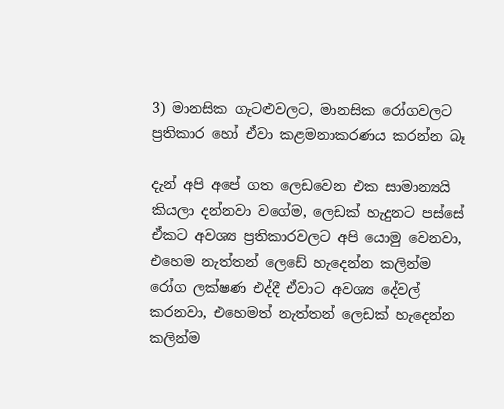3) මානසික ගැටළුවලට, මානසික රෝගවලට ප්‍රතිකාර හෝ ඒවා කළමනාකරණය කරන්න බෑ

දැන් අපි අපේ ගත ලෙඩවෙන එක සාමාන්‍යයි කියලා දන්නවා වගේම, ලෙඩක් හැදුනට පස්සේ ඒකට අවශ්‍ය ප්‍රතිකාරවලට අපි යොමු වෙනවා, එහෙම නැත්තන් ලෙඩේ හැදෙන්න කලින්ම රෝග ලක්ෂණ එද්දී ඒවාට අවශ්‍ය දේවල් කරනවා, එහෙමත් නැත්තන් ලෙඩක් හැදෙන්න කලින්ම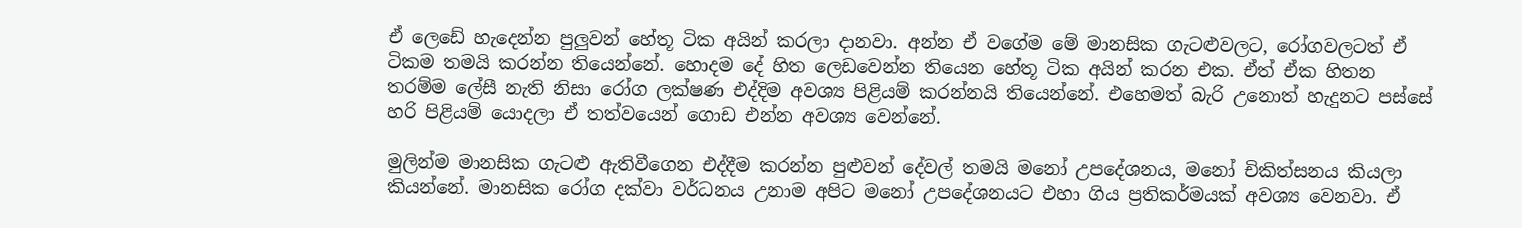ඒ ලෙඩේ හැදෙන්න පුලුවන් හේතූ ටික අයින් කරලා දානවා. අන්න ඒ වගේම මේ මානසික ගැටළුවලට, රෝගවලටත් ඒ ටිකම තමයි කරන්න තියෙන්නේ. හොදම දේ හිත ලෙඩවෙන්න තියෙන හේතූ ටික අයින් කරන එක. ඒත් ඒක හිතන තරම්ම ලේසී නැති නිසා රෝග ලක්ෂණ එද්දිම අවශ්‍ය පිළියම් කරන්නයි තියෙන්නේ. එහෙමත් බැරි උනොත් හැදුනට පස්සේ හරි පිළියම් යොදලා ඒ තත්වයෙන් ගොඩ එන්න අවශ්‍ය වෙන්නේ.

මුලින්ම මානසික ගැටළු ඇතිවීගෙන එද්දීම කරන්න පුළුවන් දේවල් තමයි මනෝ උපදේශනය, මනෝ චිකිත්සනය කියලා කියන්නේ. මානසික රෝග දක්වා වර්ධනය උනාම අපිට මනෝ උපදේශනයට එහා ගිය ප්‍රතිකර්මයක් අවශ්‍ය වෙනවා. ඒ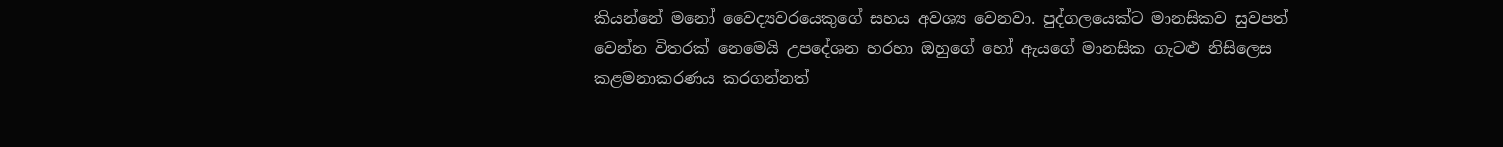කියන්නේ මනෝ වෛද්‍යවරයෙකුගේ සහය අවශ්‍ය වෙනවා. පුද්ගලයෙක්ට මානසිකව සුවපත් වෙන්න විතරක් නෙමෙයි උපදේශන හරහා ඔහුගේ හෝ ඇයගේ මානසික ගැටළු නිසිලෙස කළමනාකරණය කරගන්නත්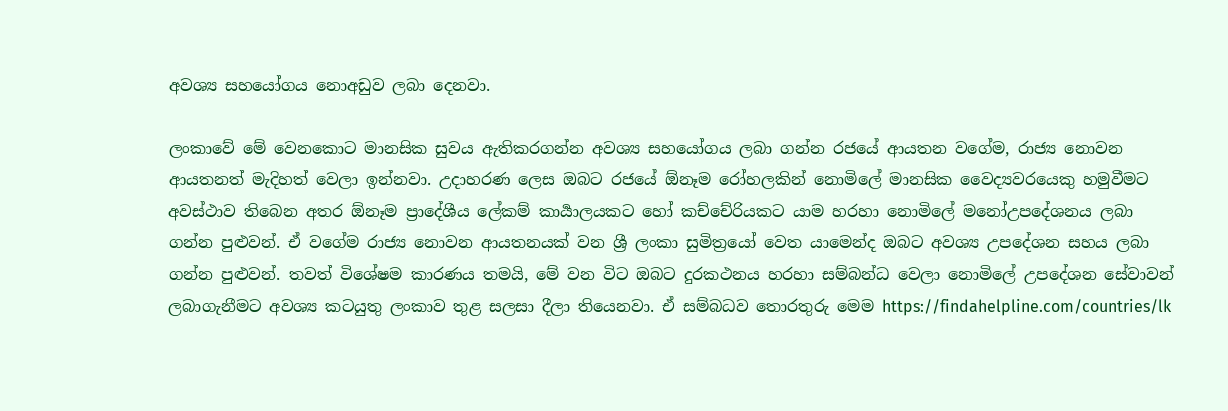අවශ්‍ය සහයෝගය නොඅඩුව ලබා දෙනවා.

ලංකාවේ මේ වෙනකොට මානසික සුවය ඇතිකරගන්න අවශ්‍ය සහයෝගය ලබා ගන්න රජයේ ආයතන වගේම, රාජ්‍ය නොවන ආයතනත් මැදිහත් වෙලා ඉන්නවා. උදාහරණ ලෙස ඔබට රජයේ ඕනෑම රෝහලකින් නොමිලේ මානසික වෛද්‍යවරයෙකු හමුවීමට අවස්ථාව තිබෙන අතර ඕනෑම ප්‍රාදේශීය ලේකම් කාර්‍යාලයකට හෝ කච්චේරියකට යාම හරහා නොමිලේ මනෝඋපදේශනය ලබා ගන්න පුළුවන්. ඒ වගේම රාජ්‍ය නොවන ආයතනයක් වන ශ්‍රී ලංකා සුමිත්‍රයෝ වෙත යාමෙන්ද ඔබට අවශ්‍ය උපදේශන සහය ලබා ගන්න පුළුවන්. තවත් විශේෂම කාරණය තමයි, මේ වන විට ඔබට දුරකථනය හරහා සම්බන්ධ වෙලා නොමිලේ උපදේශන සේවාවන් ලබාගැනීමට අවශ්‍ය කටයුතු ලංකාව තුළ සලසා දීලා තියෙනවා. ඒ සම්බධව තොරතුරු මෙම https://findahelpline.com/countries/lk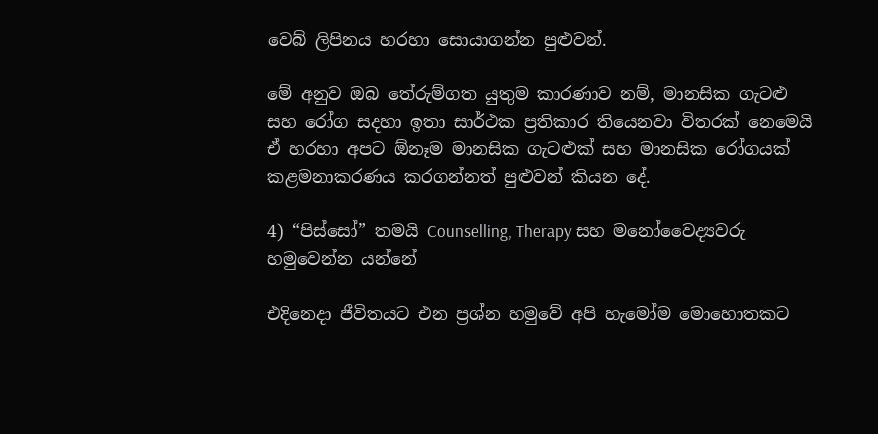වෙබ් ලිපිනය හරහා සොයාගන්න පුළුවන්.

මේ අනුව ඔබ තේරුම්ගත යුතුම කාරණාව නම්, මානසික ගැටළු සහ රෝග සදහා ඉතා සාර්ථක ප්‍රතිකාර තියෙනවා විතරක් නෙමෙයි ඒ හරහා අපට ඕනෑම මානසික ගැටළුක් සහ මානසික රෝග‍යක් කළමනාකරණය කරගන්නත් පුළුවන් කියන දේ.

4) “පිස්සෝ” තමයි Counselling, Therapy සහ මනෝවෛද්‍යවරු හමුවෙන්න යන්නේ

එදිනෙදා ජීවිතයට එන ප්‍රශ්න හමුවේ අපි හැමෝම මොහොතකට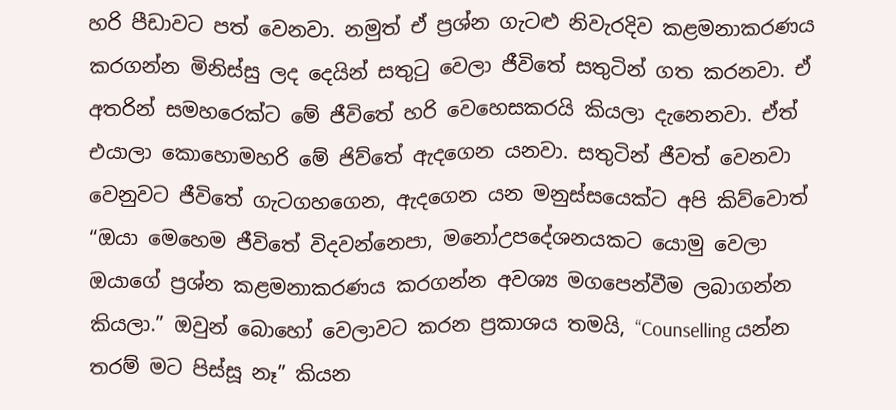හරි පීඩාවට පත් වෙනවා. නමුත් ඒ ප්‍රශ්න ගැටළු නිවැරදිව කළමනාකරණය කරගන්න මිනිස්සු ලද දෙයින් සතුටු වෙලා ජීවිතේ සතුටින් ගත කරනවා. ඒ අතරින් සමහරෙක්ට මේ ජීවිතේ හරි වෙහෙසකරයි කියලා දැනෙනවා. ඒත් එයාලා කොහොමහරි මේ ජිව්තේ ඇදගෙන යනවා. සතුටින් ජීවත් වෙනවා වෙනුවට ජීවිතේ ගැටගහගෙන, ඇදගෙන යන මනුස්සයෙක්ට අපි කිව්වොත් “ඔයා මෙහෙම ජීවිතේ විදවන්නෙපා, මනෝඋපදේශනයකට යොමු වෙලා ඔයාගේ ප්‍රශ්න කළමනාකරණය කරගන්න අවශ්‍ය මගපෙන්වීම ලබාගන්න කියලා.” ඔවුන් බොහෝ වෙලාවට කරන ප්‍රකාශය තමයි, “Counselling යන්න තරම් මට පිස්සූ නෑ” කියන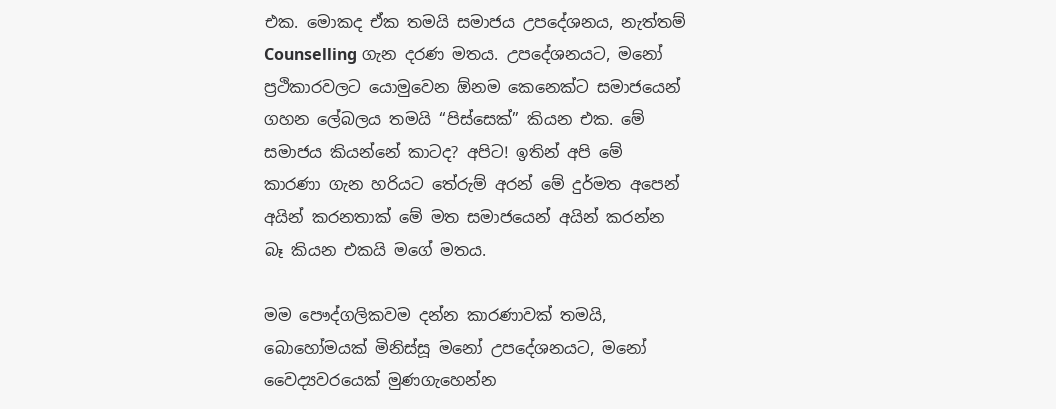එක. මොකද ඒක තමයි සමාජය උපදේශනය, නැත්තම් Counselling ගැන දරණ මතය. උපදේශනයට, මනෝ ප්‍රථිකාරවලට යොමුවෙන ඕනම කෙනෙක්ට සමාජයෙන් ගහන ලේබලය තමයි “පිස්සෙක්” කියන එක. මේ සමාජය කියන්නේ කාටද? අපිට! ඉතින් අපි මේ කාරණා ගැන හරියට තේරුම් අරන් මේ දුර්මත අපෙන් අයින් කරනතාක් මේ මත සමාජයෙන් අයින් කරන්න බෑ කියන එකයි මගේ මතය.

මම පෞද්ගලිකවම දන්න කාරණාවක් තමයි, බොහෝමයක් මිනිස්සූ මනෝ උපදේශනයට, මනෝ වෛද්‍යවරයෙක් මුණගැහෙන්න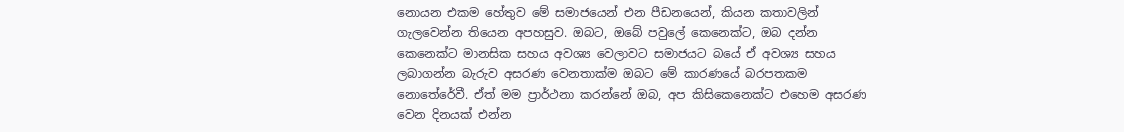නොයන එකම හේතුව මේ සමාජයෙන් එන පීඩනයෙන්, කියන කතාවලින් ගැලවෙන්න තියෙන අපහසුව. ඔබට, ඔබේ පවුලේ කෙනෙක්ට, ඔබ දන්න කෙනෙක්ට මානසික සහය අවශ්‍ය වෙලාවට සමාජයට බයේ ඒ අවශ්‍ය සහය ලබාගන්න බැරුව අසරණ වෙනතාක්ම ඔබට මේ කාරණයේ බරපතකම නොතේරේවී. ඒත් මම ප්‍රාර්ථනා කරන්නේ ඔබ, අප කිසිකෙනෙක්ට එහෙම අසරණ වෙන දිනයක් එන්න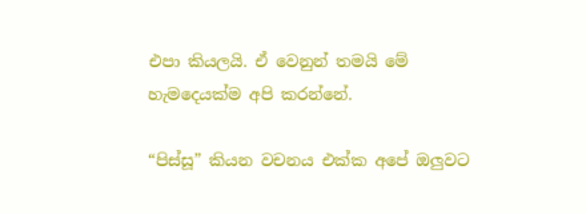එපා කියලයි. ඒ වෙනුන් තමයි මේ හැමදෙයක්ම අපි කරන්නේ.

“පිස්සූ” කියන වචනය එක්ක අපේ ඔලුවට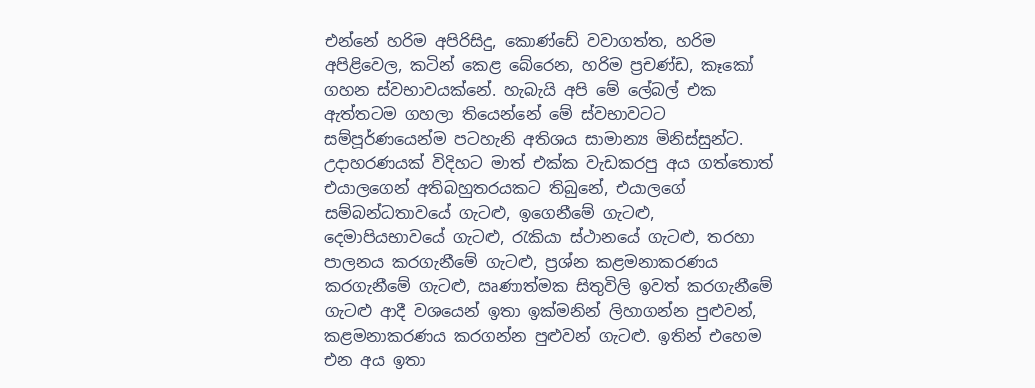එන්නේ හරිම අපිරිසිදු, කොණ්ඩේ වවාගත්ත, හරිම අපිළිවෙල, කටින් කෙළ බේරෙන, හරිම ප්‍රචණ්ඩ, කෑකෝ ගහන ස්වභාවයක්නේ. හැබැයි අපි මේ ලේබල් එක ඇත්‍තටම ගහලා තියෙන්නේ මේ ස්වභාවටට සම්පූර්ණයෙන්ම පටහැනි අතිශය සාමාන්‍ය මිනිස්සුන්ට. උදාහරණයක් විදිහට මාත් එක්ක වැඩකරපු අය ගත්තොත් එයාලගෙන් අතිබහුතරයකට තිබුනේ, එයාලගේ සම්බන්ධතාවයේ ගැටළු, ඉගෙනීමේ ගැටළු, දෙමාපියභාවයේ ගැටළු, රැකියා ස්ථානයේ ගැටළු, තරහා පාලනය කරගැනීමේ ගැටළු, ප්‍රශ්න කළමනාකරණය කරගැනීමේ ගැටළු, ඍණාත්මක සිතුවිලි ඉවත් කරගැනීමේ ගැටළු ආදී වශයෙන් ඉතා ඉක්මනින් ලිහාගන්න පුළුවන්, කළමනාකරණය කරගන්න පුළුවන් ගැටළු. ඉතින් එහෙම එන අය ඉතා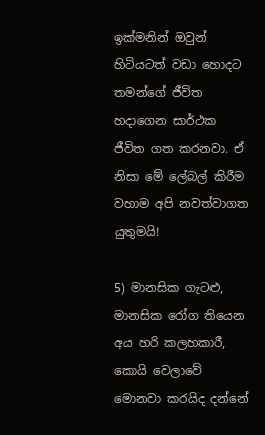ඉක්මනින් ඔවුන් හිටියටත් වඩා හොදට තමන්ගේ ජීවිත හදාගෙන සාර්ථක ජීවිත ගත කරනවා. ඒ නිසා මේ ලේබල් කිරීම වහාම අපි නවත්වාගත යුතුමයි!

5) මානසික ගැටළු, මානසික රෝග තියෙන අය හරි කලහකාරී, කොයි වෙලාවේ මොනවා කරයිද දන්නේ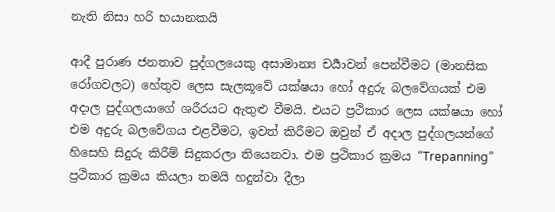නැති නිසා හරි භයානකයි

ආදී පුරාණ ජනතාව පුද්ගලයෙකු අසාමාන්‍ය චර්‍යාවන් පෙන්වීමට (මානසික රෝගවලට) හේතුව ලෙස සැලකූවේ යක්ෂයා හෝ අදුරු බලවේගයක් එම අදාල පුද්ගලයාගේ ශරීරයට ඇතුළු වීමයි. එයට ප්‍රථිකාර ලෙස යක්ෂයා හෝ එම අදුරු බලවේගය එළවීමට, ඉවත් කිරීමට ඔවුන් ඒ අදාල පුද්ගලයන්ගේ හිසෙහි සිදුරු කිරීම් සිදුකරලා තියෙනවා. එම ප්‍රථිකාර ක්‍රමය “Trepanning” ප්‍රථිකාර ක්‍රමය කියලා තමයි හදුන්වා දීලා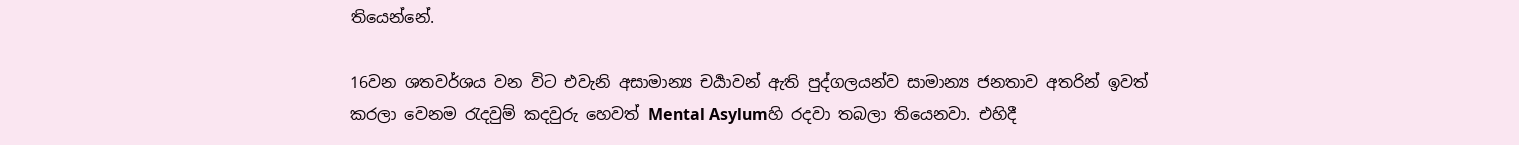තියෙන්නේ.

16වන ශතවර්ශය වන විට එවැනි අසාමාන්‍ය චර්‍යාවන් ඇති පුද්ගලයන්ව සාමාන්‍ය ජනතාව අතරින් ඉවත් කරලා වෙනම රැදවුම් කදවුරු හෙවත් Mental Asylumහි රදවා තබලා තියෙනවා. එහිදී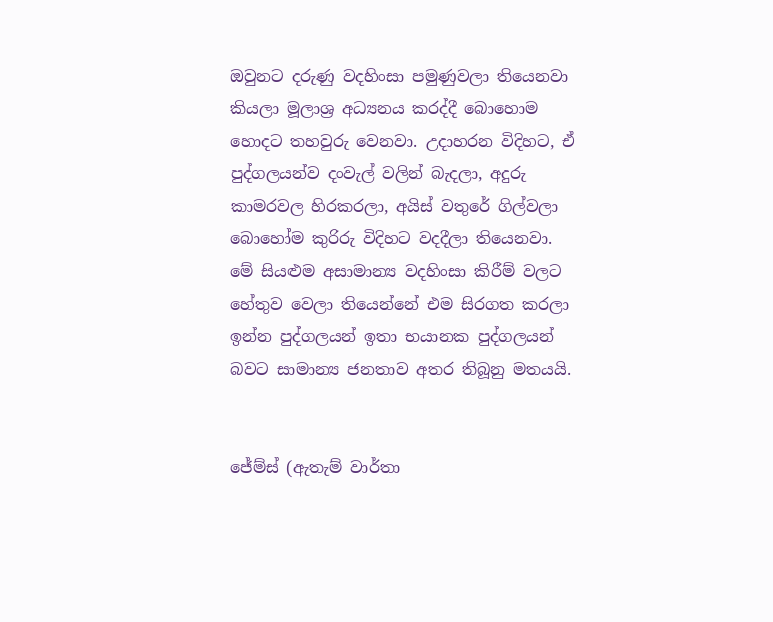ඔවුනට දරුණු වදහිංසා පමුණුවලා තියෙනවා කියලා මූලාශ්‍ර අධ්‍යනය කරද්දී බොහොම හොදට තහවුරු වෙනවා. උදාහරන විදිහට, ඒ පුද්ගලයන්ව දංවැල් වලින් බැදලා, අදුරු කාමරවල හිරකරලා, අයිස් වතුරේ ගිල්වලා බොහෝම කුරිරු විදිහට වදදීලා තියෙනවා. මේ සියළුම අසාමාන්‍ය වදහිංසා කිරීම් වලට හේතුව වෙලා තියෙන්නේ එම සිරගත කරලා ඉන්න පුද්ගලයන් ඉතා භයානක පුද්ගලයන් බවට සාමාන්‍ය ජනතාව අතර තිබූනු මතයයි.


ජේම්ස් (ඇතැම් වාර්තා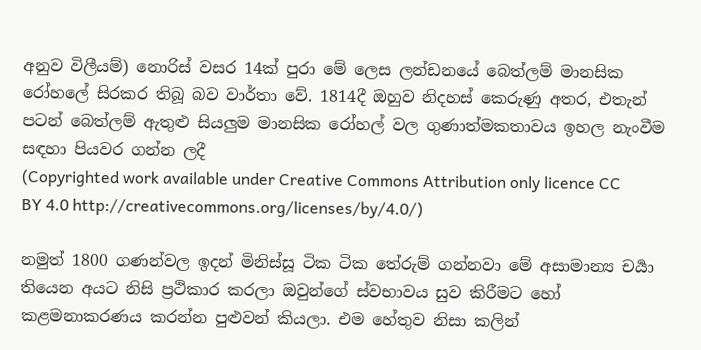අනුව විලීයම්) නොරිස් වසර 14ක් පුරා මේ ලෙස ලන්ඩනයේ බෙත්ලම් මානසික රෝහලේ සිරකර තිබූ බව වාර්තා වේ. 1814දී ඔහුව නිදහස් කෙරුණු අතර, එතැන් පටන් බෙත්ලම් ඇතුළු සියලුම මානසික රෝහල් වල ගුණාත්මකතාවය ඉහල නැංවීම සඳහා පියවර ගන්න ලදී
(Copyrighted work available under Creative Commons Attribution only licence CC BY 4.0 http://creativecommons.org/licenses/by/4.0/)

නමුත් 1800 ගණන්වල ඉදන් මිනිස්සූ ටික ටික තේරුම් ගන්නවා මේ අසාමාන්‍ය චර්‍යා තියෙන අයට නිසි ප්‍රථිකාර කරලා ඔවුන්ගේ ස්වභාවය සුව කිරීමට හෝ කළමනාකරණය කරන්න පුළුවන් කියලා. එම හේතුව නිසා කලින්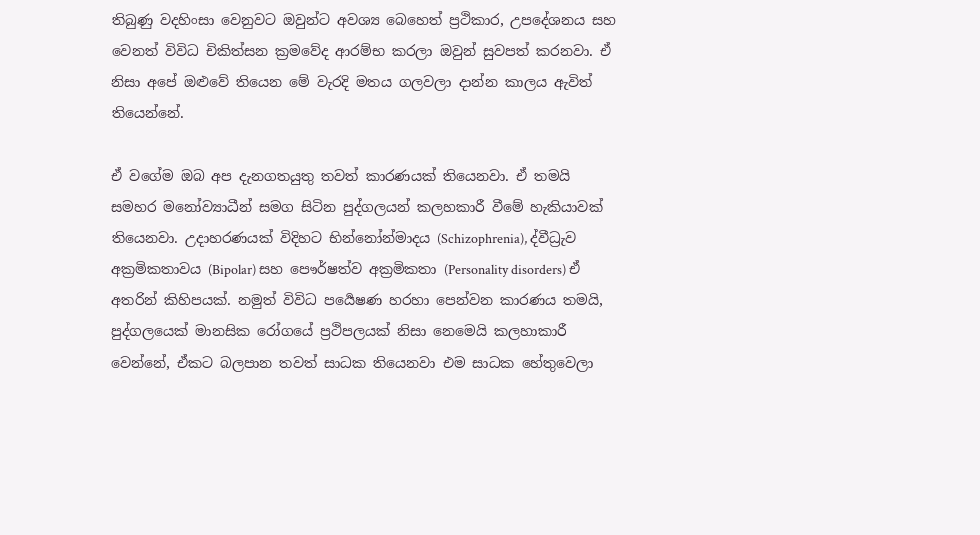තිබුණු වදහිංසා වෙනුවට ඔවුන්ට අවශ්‍ය බෙහෙත් ප්‍රථිකාර, උපදේශනය සහ වෙනත් විවිධ චිකිත්සන ක්‍රමවේද ආරම්භ කරලා ඔවුන් සුවපත් කරනවා. ඒ නිසා අපේ ඔළුවේ තියෙන මේ වැරදි මතය ගලවලා දාන්න කාලය ඇවිත් තියෙන්නේ.

ඒ වගේම ඔබ අප දැනගතයුතු තවත් කාරණයක් තියෙනවා. ඒ තමයි සමහර මනෝව්‍යාධීන් සමග සිටින පුද්ගලයන් කලහකාරී වීමේ හැකියාවක් තියෙනවා. උදාහරණයක් විදිහට භින්නෝන්මාදය (Schizophrenia), ද්වීධ්‍රැව අක්‍රමිකතාවය (Bipolar) සහ පෞර්ෂත්ව අක්‍රමිකතා (Personality disorders) ඒ අතරින් කිහිපයක්. නමුත් විවිධ පර්‍යෙෂණ හරහා පෙන්වන කාරණය තමයි, පුද්ගලයෙක් මානසික රෝගයේ ප්‍රථිපලයක් නිසා නෙමෙයි කලහාකාරී වෙන්නේ, ඒකට බලපාන තවත් සාධක තියෙනවා එම සාධක හේතුවෙලා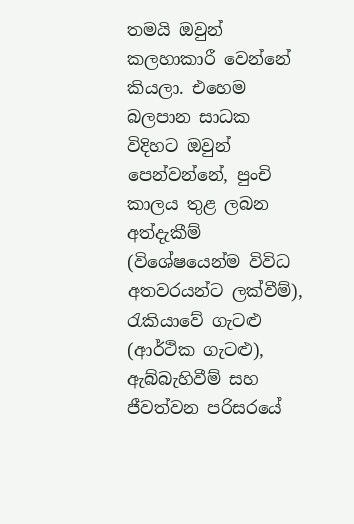තමයි ඔවුන් කලහාකාරී වෙන්නේ කියලා. එහෙම බලපාන සාධක විදිහට ඔවුන් පෙන්වන්නේ, පුංචි කාලය තුළ ලබන අත්දැකීම් (විශේෂයෙන්ම විවිධ අතවරයන්ට ලක්වීම්), රැකියාවේ ගැටළු (ආර්ථික ගැටළු), ඇබ්බැහිවීම් සහ ජීවත්වන පරිසරයේ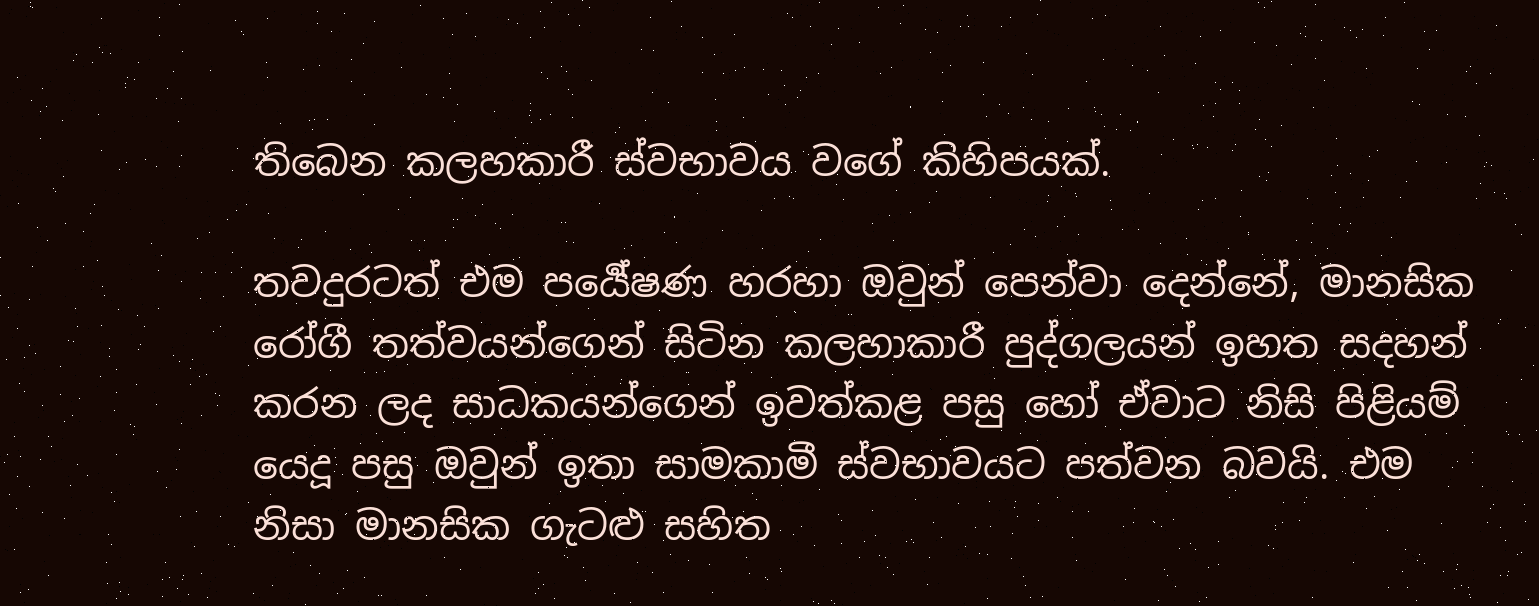තිබෙන කලහකාරී ස්වභාවය වගේ කිහිපයක්.

තවදුරටත් එම පර්‍යේෂණ හරහා ඔවුන් පෙන්වා දෙන්නේ, මානසික රෝගී තත්වයන්ගෙන් සිටින කලහාකාරී පුද්ගලයන් ඉහත සදහන් කරන ලද සාධකයන්ගෙන් ඉවත්කළ පසු හෝ ඒවාට නිසි පිළියම් යෙදූ පසු ඔවුන් ඉතා සාමකාමී ස්වභාවයට පත්වන බවයි. එම නිසා මානසික ගැටළු සහිත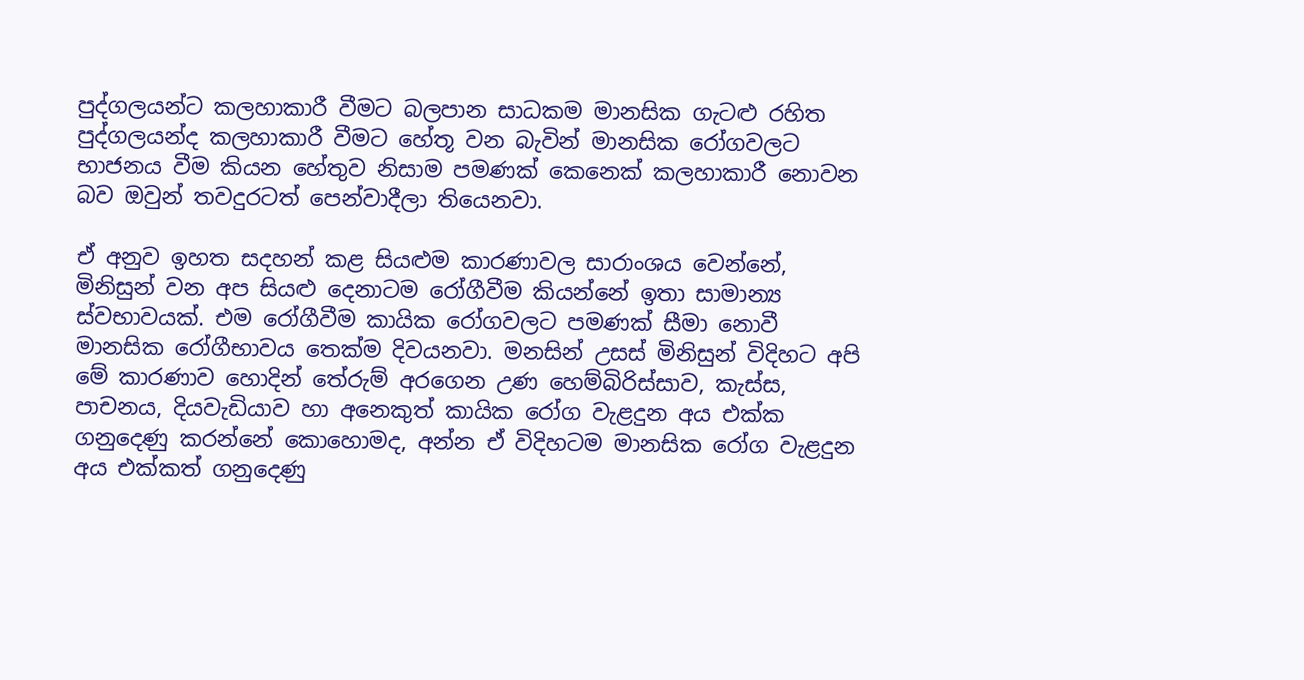පුද්ගලයන්ට කලහාකාරී වීමට බලපාන සාධකම මානසික ගැටළු රහිත පුද්ගලයන්ද කලහාකාරී වීමට හේතූ වන බැවින් මානසික රෝගවලට භාජනය වීම කියන හේතුව නිසාම පමණක් කෙනෙක් කලහාකාරී නොවන බව ඔවුන් තවදුරටත් පෙන්වාදීලා තියෙනවා.

ඒ අනුව ඉහත සදහන් කළ සියළුම කාරණාවල සාරාංශය වෙන්නේ, මිනිසුන් වන අප සියළු දෙනාටම රෝගීවීම කියන්නේ ඉතා සාමාන්‍ය ස්වභාවයක්. එම රෝගීවීම කායික රෝගවලට පමණක් සීමා නොවී මානසික රෝගීභාවය තෙක්ම දිවයනවා. මනසින් උසස් මිනිසුන් විදිහට අපි මේ කාරණාව හොදින් තේරුම් අරගෙන උණ හෙම්බිරිස්සාව, කැස්ස, පාචනය, දියවැඩියාව හා අනෙකුත් කායික රෝග වැළදුන අය එක්ක ගනුදෙණු කරන්නේ කොහොමද, අන්න ඒ විදිහටම මානසික රෝග වැළදුන අය එක්කත් ගනුදෙණු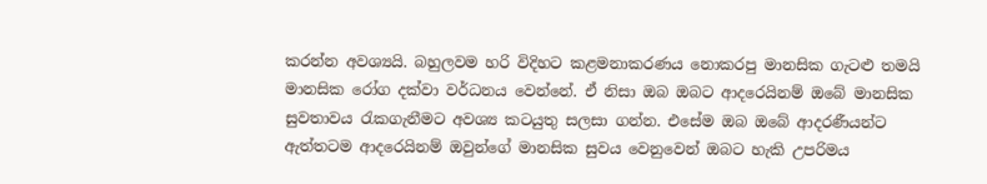කරන්න අවශ්‍යයි. බහුලවම හරි විදිහට කළමනාකරණය නොකරපු මානසික ගැටළු තමයි මානසික රෝග දක්වා වර්ධනය වෙන්නේ. ඒ නිසා ඔබ ඔබට ආදරෙයිනම් ඔබේ මානසික සුවතාවය රැකගැනීමට අවශ්‍ය කටයුතු සලසා ගන්න. එසේම ඔබ ඔබේ ආදරණීයන්ට ඇත්‍තටම ආදරෙයිනම් ඔවුන්ගේ මානසික සුවය වෙනුවෙන් ඔබට හැකි උපරිමය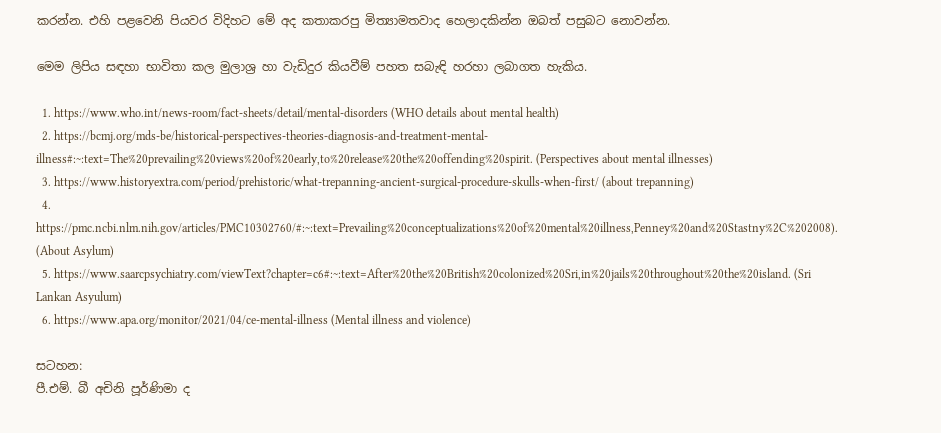කරන්න. එහි පළවෙනි පියවර විදිහට මේ අද කතාකරපු මිත්‍යාමතවාද හෙලාදකින්න ඔබත් පසුබට නොවන්න.

මෙම ලිපිය සඳහා භාවිතා කල මුලාශ්‍ර හා වැඩිදුර කියවීම් පහත සබැඳි හරහා ලබාගත හැකිය.

  1. https://www.who.int/news-room/fact-sheets/detail/mental-disorders (WHO details about mental health)
  2. https://bcmj.org/mds-be/historical-perspectives-theories-diagnosis-and-treatment-mental-illness#:~:text=The%20prevailing%20views%20of%20early,to%20release%20the%20offending%20spirit. (Perspectives about mental illnesses)
  3. https://www.historyextra.com/period/prehistoric/what-trepanning-ancient-surgical-procedure-skulls-when-first/ (about trepanning)
  4. https://pmc.ncbi.nlm.nih.gov/articles/PMC10302760/#:~:text=Prevailing%20conceptualizations%20of%20mental%20illness,Penney%20and%20Stastny%2C%202008). (About Asylum)
  5. https://www.saarcpsychiatry.com/viewText?chapter=c6#:~:text=After%20the%20British%20colonized%20Sri,in%20jails%20throughout%20the%20island. (Sri Lankan Asyulum)
  6. https://www.apa.org/monitor/2021/04/ce-mental-illness (Mental illness and violence)

සටහන:
පී.එම්. බී අචිනි පූර්ණිමා ද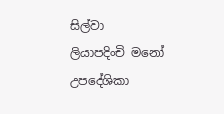සිල්වා
ලියාපදිංචි මනෝ උපදේශිකා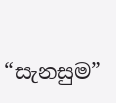“සැනසුම”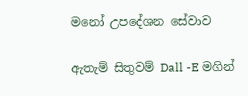මනෝ උපදේශන සේවාව

ඇතැම් සිතුවම් Dall -E මගින්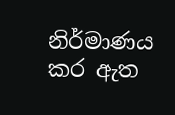නිර්මාණය කර ඇත